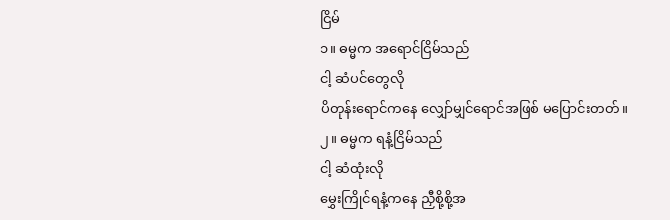ငြိမ်
၁။ ဓမ္မက အရောင်ငြိမ်သည်
ငါ့ ဆံပင်တွေလို
ပိတုန်းရောင်ကနေ လျှော်မျှင်ရောင်အဖြစ် မပြောင်းတတ်။
၂။ ဓမ္မက ရနံ့ငြိမ်သည်
ငါ့ ဆံထုံးလို
မွှေးကြိုင်ရနံ့ကနေ ညှီစို့စို့အ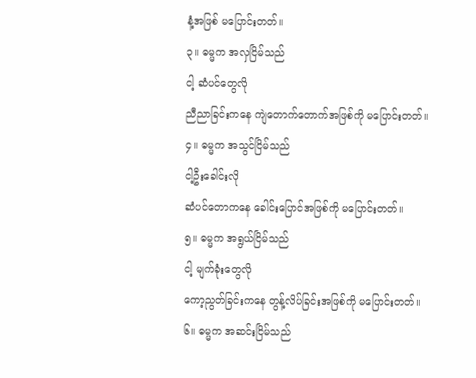နံ့အဖြစ် မပြောင်းတတ်။
၃။ ဓမ္မက အလှငြိမ်သည်
ငါ့ ဆံပင်တွေလို
ညီညာခြင်းကနေ ကျဲတောက်တောက်အဖြစ်ကို မပြောင်းတတ်။
၄။ ဓမ္မက အသွင်ငြိမ်သည်
ငါ့ဦးခေါင်းလို
ဆံပင်တောကနေ ခေါင်းပြောင်အဖြစ်ကို မပြောင်းတတ်။
၅။ ဓမ္မက အရွယ်ငြိမ်သည်
ငါ့ မျက်ခုံးတွေလို
ကော့ညွတ်ခြင်းကနေ တွန့်လိပ်ခြင်းအဖြစ်ကို မပြောင်းတတ်။
၆။ ဓမ္မက အဆင်းငြိမ်သည်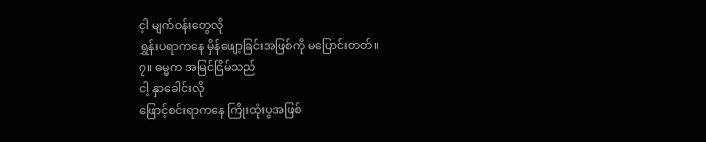င့ါ မျက်ဝန်းတွေလို
ရွှန်းပရာကနေ မှိန်ဖျော့ခြင်းအဖြစ်ကို မပြောင်းတတ်။
၇။ ဓမ္မက အမြင်ငြိမ်သည်
ငါ့ နှာခေါင်းလို
ဖြောင့်စင်းရာကနေ ကြိုးထုံးပွအဖြစ်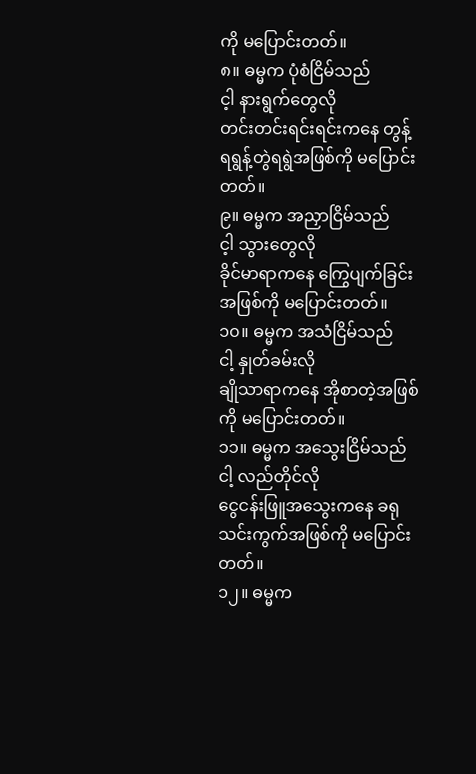ကို မပြောင်းတတ်။
၈။ ဓမ္မက ပုံစံငြိမ်သည်
င့ါ နားရွက်တွေလို
တင်းတင်းရင်းရင်းကနေ တွန့်ရရွန့်တွဲရရွဲအဖြစ်ကို မပြောင်းတတ်။
၉။ ဓမ္မက အညှာငြိမ်သည်
င့ါ သွားတွေလို
ခိုင်မာရာကနေ ကြွေပျက်ခြင်းအဖြစ်ကို မပြောင်းတတ်။
၁၀။ ဓမ္မက အသံငြိမ်သည်
ငါ့ နှုတ်ခမ်းလို
ချိုသာရာကနေ အိုစာတဲ့အဖြစ်ကို မပြောင်းတတ်။
၁၁။ ဓမ္မက အသွေးငြိမ်သည်
ငါ့ လည်တိုင်လို
ငွေငန်းဖြူအသွေးကနေ ခရုသင်းကွက်အဖြစ်ကို မပြောင်းတတ်။
၁၂။ ဓမ္မက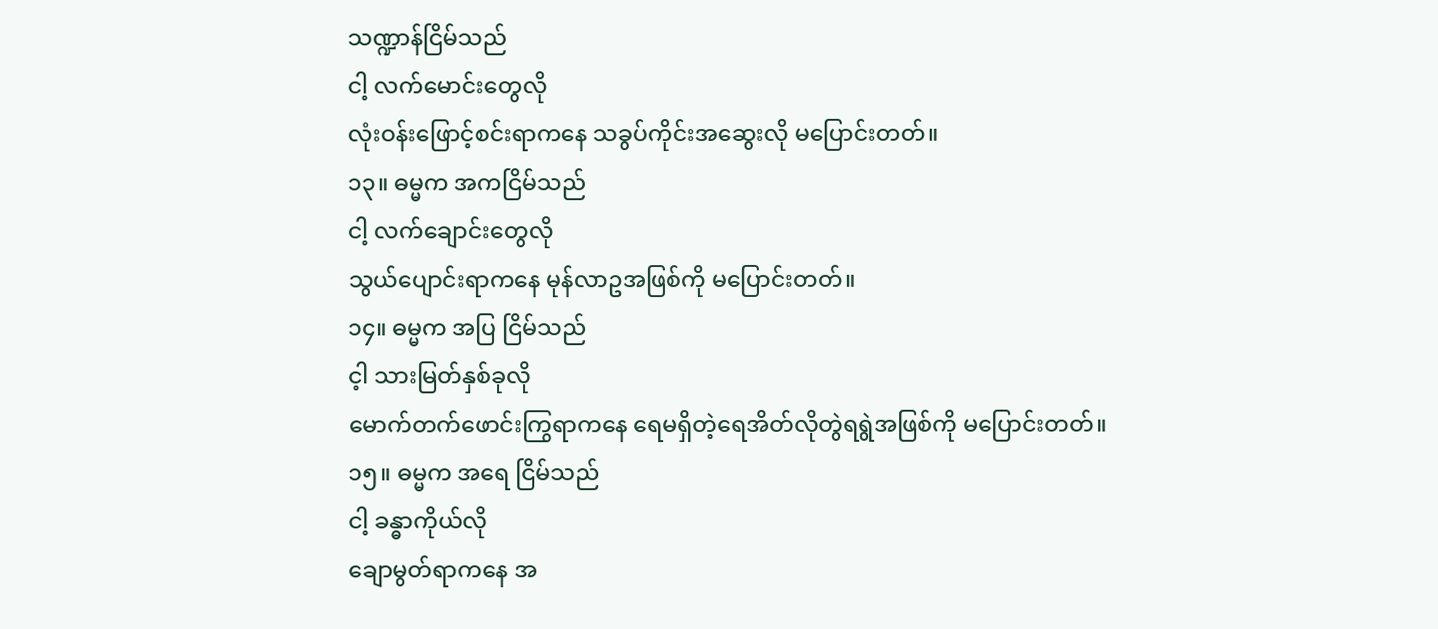သဏ္ဍာန်ငြိမ်သည်
ငါ့ လက်မောင်းတွေလို
လုံးဝန်းဖြောင့်စင်းရာကနေ သခွပ်ကိုင်းအဆွေးလို မပြောင်းတတ်။
၁၃။ ဓမ္မက အကငြိမ်သည်
ငါ့ လက်ချောင်းတွေလို
သွယ်ပျောင်းရာကနေ မုန်လာဥအဖြစ်ကို မပြောင်းတတ်။
၁၄။ ဓမ္မက အပြ ငြိမ်သည်
င့ါ သားမြတ်နှစ်ခုလို
မောက်တက်ဖောင်းကြွရာကနေ ရေမရှိတဲ့ရေအိတ်လိုတွဲရရွဲအဖြစ်ကို မပြောင်းတတ်။
၁၅။ ဓမ္မက အရေ ငြိမ်သည်
ငါ့ ခန္ဓာကိုယ်လို
ချောမွတ်ရာကနေ အ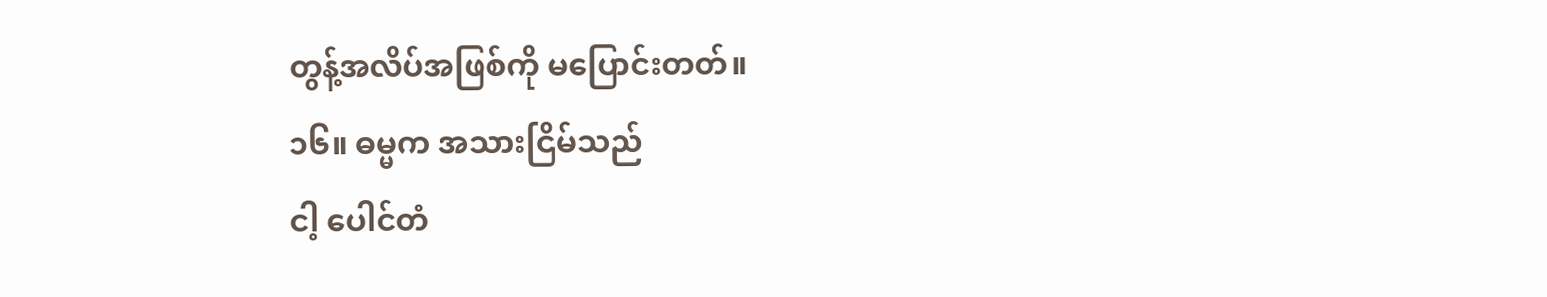တွန့်အလိပ်အဖြစ်ကို မပြောင်းတတ်။
၁၆။ ဓမ္မက အသားငြိမ်သည်
ငါ့ ပေါင်တံ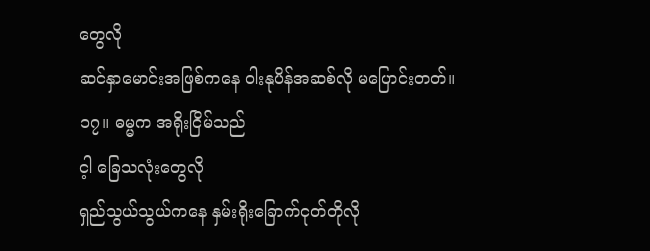တွေလို
ဆင်နှာမောင်းအဖြစ်ကနေ ဝါးနုပိန်အဆစ်လို မပြောင်းတတ်။
၁၇။ ဓမ္မက အရိုးငြိမ်သည်
င့ါ ခြေသလုံးတွေလို
ရှည်သွယ်သွယ်ကနေ နှမ်းရိုးခြောက်ငုတ်တိုလို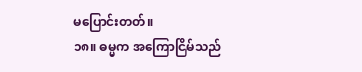မပြောင်းတတ်။
၁၈။ ဓမ္မက အကြောငြိမ်သည်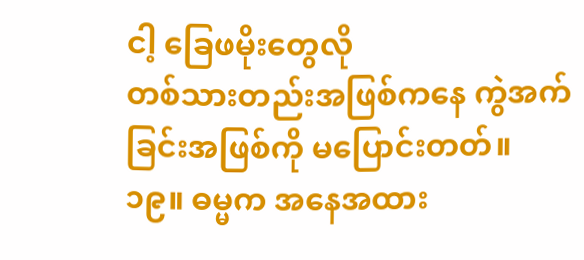ငါ့ ခြေဖမိုးတွေလို
တစ်သားတည်းအဖြစ်ကနေ ကွဲအက်ခြင်းအဖြစ်ကို မပြောင်းတတ်။
၁၉။ ဓမ္မက အနေအထား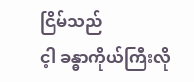ငြိမ်သည်
င့ါ ခန္ဓာကိုယ်ကြီးလို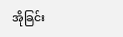အိုခြင်း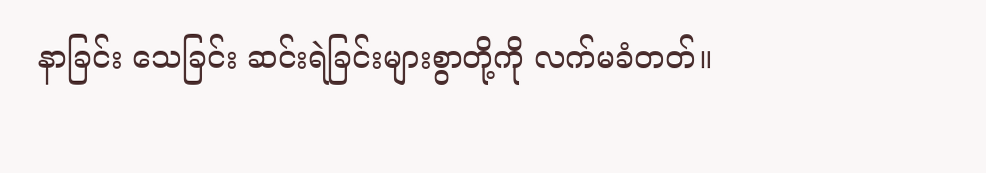နာခြင်း သေခြင်း ဆင်းရဲခြင်းများစွာတို့ကို လက်မခံတတ်။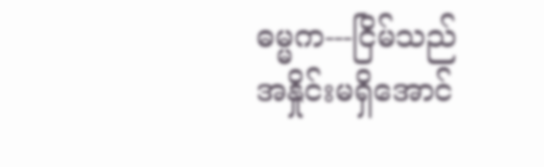ဓမ္မက---ငြိမ်သည်
အနှိုင်းမရှိအောင်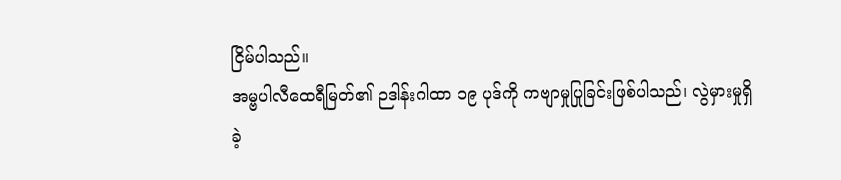ငြိမ်ပါသည်။
အမ္ဗပါလီထေရီမြတ်၏ ဉဒါန်းဂါထာ ၁၉ ပုဒ်ကို ကဗျာမှုပြုခြင်းဖြစ်ပါသည်၊ လွဲမှားမှုရှိခဲ့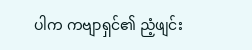ပါက ကဗျာရှင်၏ ညံ့ဖျင်း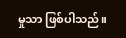မှုသာ ဖြစ်ပါသည်။